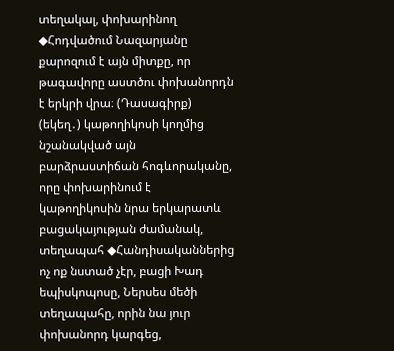տեղակալ, փոխարինող ◆Հոդվածում Նազարյանը քարոզում է այն միտքը, որ թագավորը աստծու փոխանորդն է երկրի վրա։ (Դասագիրք)
(եկեղ․) կաթողիկոսի կողմից նշանակված այն բարձրաստիճան հոգևորականը, որը փոխարինում է կաթողիկոսին նրա երկարատև բացակայության ժամանակ, տեղապահ ◆Հանդիսականներից ոչ ոք նստած չէր, բացի Խադ եպիսկոպոսը, Ներսես մեծի տեղապահը, որին նա յուր փոխանորդ կարգեց,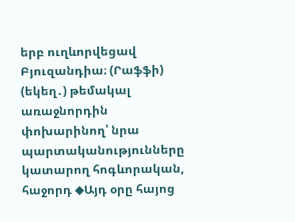երբ ուղևորվեցավ Բյուզանդիա։ (Րաֆֆի)
(եկեղ․) թեմակալ առաջնորդին փոխարինող՝ նրա պարտականությունները կատարող հոգևորական, հաջորդ ◆Այդ օրը հայոց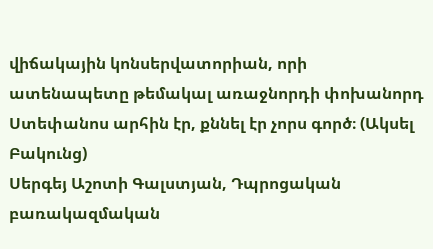վիճակային կոնսերվատորիան, որի ատենապետը թեմակալ առաջնորդի փոխանորդ Ստեփանոս արհին էր, քննել էր չորս գործ։ (Ակսել Բակունց)
Սերգեյ Աշոտի Գալստյան, Դպրոցական բառակազմական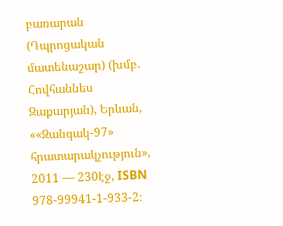բառարան (Դպրոցական մատենաշար) (խմբ. Հովհաննես Զաքարյան), Երևան, ««Զանգակ-97» հրատարակչություն», 2011 — 230էջ, ISBN 978-99941-1-933-2։